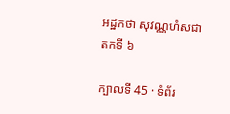អដ្ឋកថា សុវណ្ណហំសជាតកទី ៦

ក្បាលទី 45 · ទំព័រ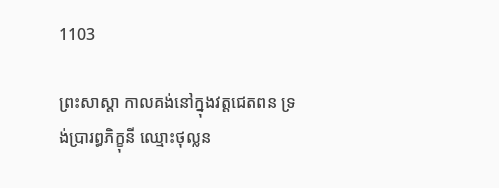1103

ព្រះសាស្តា កាលគង់នៅក្នុងវត្តជេតពន ទ្រង់ប្រារព្ធភិក្ខុនី ឈ្មោះថុល្លន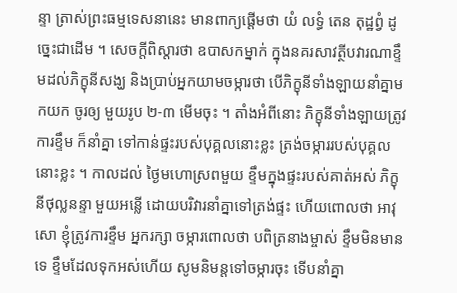ន្ទា ត្រាស់ព្រះធម្មទេសនានេះ មានពាក្យផ្តើមថា យំ លទ្ធំ តេន តុដ្ឋព្វំ ដូច្នេះជាដើម ។ សេចក្តីពិស្តារថា ឧបាសកម្នាក់ ក្នុងនគរសាវត្ថីបវារណាខ្ទឹមដល់ភិក្ខុនីសង្ឃ និងប្រាប់អ្នកយាមចម្ការថា បើភិក្ខុនីទាំងឡាយនាំគ្នាមកយក ចូរឲ្យ មួយរូប ២-៣ មើមចុះ ។ តាំងអំពីនោះ ភិក្ខុនីទាំងឡាយត្រូវការខ្ទឹម ក៏នាំគ្នា ទៅកាន់ផ្ទះរបស់បុគ្គលនោះខ្លះ ត្រង់ចម្ការរបស់បុគ្គលនោះខ្លះ ។ កាលដល់ ថ្ងៃមហោស្រពមួយ ខ្ទឹមក្នុងផ្ទះរបស់គាត់អស់ ភិក្ខុនីថុល្លនន្ទា មួយអន្លើ ដោយបរិវារនាំគ្នាទៅត្រង់ផ្ទះ ហើយពោលថា អាវុសោ ខ្ញុំត្រូវការខ្ទឹម អ្នករក្សា ចម្ការពោលថា បពិត្រនាងម្ចាស់ ខ្ទឹមមិនមានទេ ខ្ទឹមដែលទុកអស់ហើយ សូមនិមន្តទៅចម្ការចុះ ទើបនាំគ្នា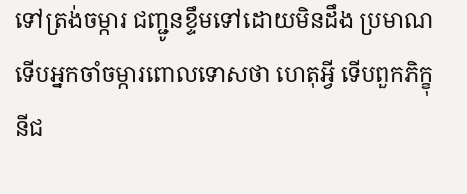ទៅត្រង់ចម្ការ ជញ្ជូនខ្ទឹមទៅដោយមិនដឹង ប្រមាណ ទើបអ្នកចាំចម្ការពោលទោសថា ហេតុអ្វី ទើបពួកភិក្ខុនីជ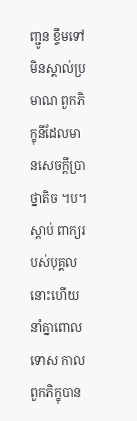ញ្ជូន ខ្ទឹមទៅមិនស្គាល់ប្រមាណ ពួកភិក្ខុនីដែលមានសេចក្តីប្រាថ្នាតិច ។ប។ ស្តាប់ ពាក្យរបស់បុគ្គលនោះហើយ នាំគ្នាពោលទោស កាលពួកភិក្ខុបាន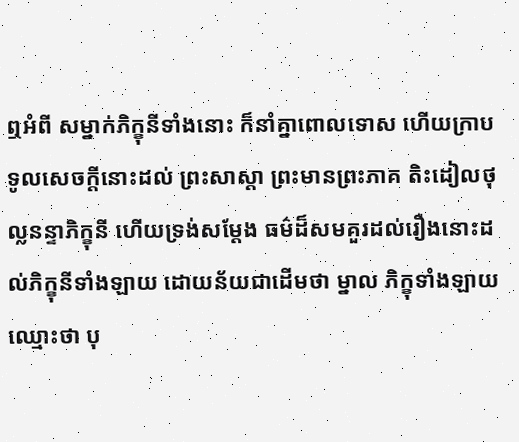ឮអំពី សម្នាក់ភិក្ខុនីទាំងនោះ ក៏នាំគ្នាពោលទោស ហើយក្រាបទូលសេចក្តីនោះដល់ ព្រះសាស្តា ព្រះមានព្រះភាគ តិះដៀលថុល្លនន្ទាភិក្ខុនី ហើយទ្រង់សម្តែង ធម៌ដ៏សមគួរដល់រឿងនោះដល់ភិក្ខុនីទាំងឡាយ ដោយន័យជាដើមថា ម្នាល ភិក្ខុទាំងឡាយ ឈ្មោះថា បុ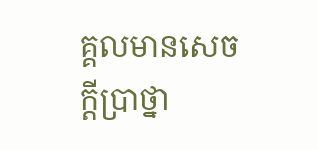គ្គលមានសេចក្តីប្រាថ្នា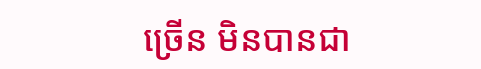ច្រើន មិនបានជា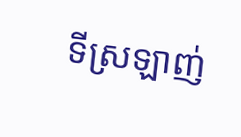ទីស្រឡាញ់